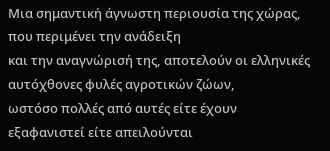Μια σημαντική άγνωστη περιουσία της χώρας, που περιμένει την ανάδειξη
και την αναγνώρισή της, αποτελούν οι ελληνικές αυτόχθονες φυλές αγροτικών ζώων,
ωστόσο πολλές από αυτές είτε έχουν εξαφανιστεί είτε απειλούνται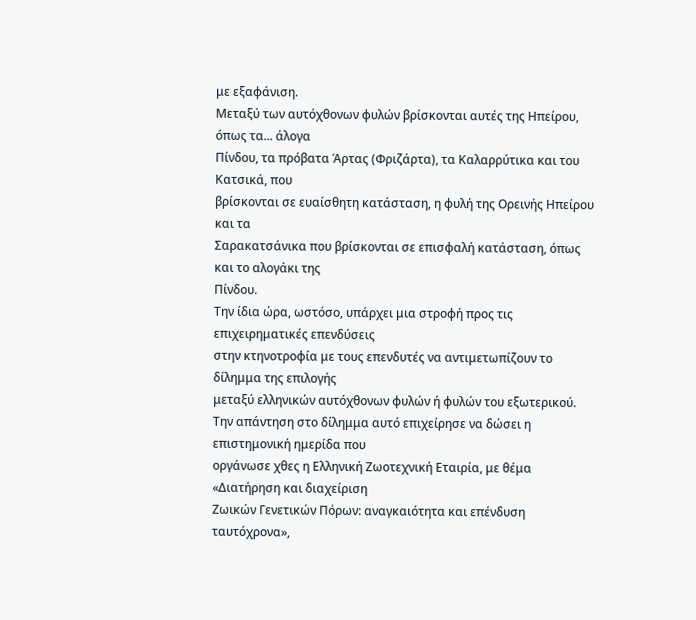με εξαφάνιση.
Μεταξύ των αυτόχθονων φυλών βρίσκονται αυτές της Ηπείρου, όπως τα... άλογα
Πίνδου, τα πρόβατα Άρτας (Φριζάρτα), τα Καλαρρύτικα και του Κατσικά, που
βρίσκονται σε ευαίσθητη κατάσταση, η φυλή της Ορεινής Ηπείρου και τα
Σαρακατσάνικα που βρίσκονται σε επισφαλή κατάσταση, όπως και το αλογάκι της
Πίνδου.
Την ίδια ώρα, ωστόσο, υπάρχει μια στροφή προς τις επιχειρηματικές επενδύσεις
στην κτηνοτροφία με τους επενδυτές να αντιμετωπίζουν το δίλημμα της επιλογής
μεταξύ ελληνικών αυτόχθονων φυλών ή φυλών του εξωτερικού.
Την απάντηση στο δίλημμα αυτό επιχείρησε να δώσει η επιστημονική ημερίδα που
οργάνωσε χθες η Ελληνική Ζωοτεχνική Εταιρία, με θέμα «Διατήρηση και διαχείριση
Ζωικών Γενετικών Πόρων: αναγκαιότητα και επένδυση ταυτόχρονα»,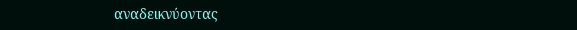αναδεικνύοντας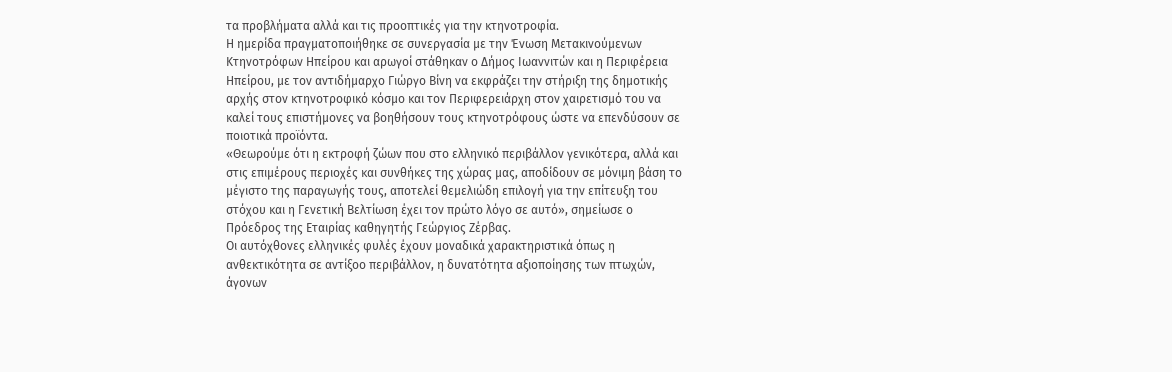τα προβλήματα αλλά και τις προοπτικές για την κτηνοτροφία.
Η ημερίδα πραγματοποιήθηκε σε συνεργασία με την Ένωση Μετακινούμενων
Κτηνοτρόφων Ηπείρου και αρωγοί στάθηκαν ο Δήμος Ιωαννιτών και η Περιφέρεια
Ηπείρου, με τον αντιδήμαρχο Γιώργο Βίνη να εκφράζει την στήριξη της δημοτικής
αρχής στον κτηνοτροφικό κόσμο και τον Περιφερειάρχη στον χαιρετισμό του να
καλεί τους επιστήμονες να βοηθήσουν τους κτηνοτρόφους ώστε να επενδύσουν σε
ποιοτικά προϊόντα.
«Θεωρούμε ότι η εκτροφή ζώων που στο ελληνικό περιβάλλον γενικότερα, αλλά και
στις επιμέρους περιοχές και συνθήκες της χώρας μας, αποδίδουν σε μόνιμη βάση το
μέγιστο της παραγωγής τους, αποτελεί θεμελιώδη επιλογή για την επίτευξη του
στόχου και η Γενετική Βελτίωση έχει τον πρώτο λόγο σε αυτό», σημείωσε ο
Πρόεδρος της Εταιρίας καθηγητής Γεώργιος Ζέρβας.
Οι αυτόχθονες ελληνικές φυλές έχουν μοναδικά χαρακτηριστικά όπως η
ανθεκτικότητα σε αντίξοο περιβάλλον, η δυνατότητα αξιοποίησης των πτωχών,
άγονων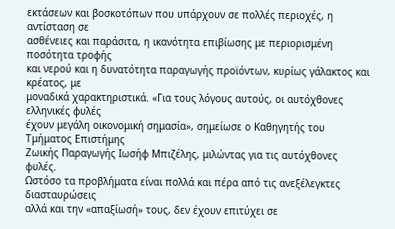εκτάσεων και βοσκοτόπων που υπάρχουν σε πολλές περιοχές, η αντίσταση σε
ασθένειες και παράσιτα, η ικανότητα επιβίωσης με περιορισμένη ποσότητα τροφής
και νερού και η δυνατότητα παραγωγής προϊόντων, κυρίως γάλακτος και κρέατος, με
μοναδικά χαρακτηριστικά. «Για τους λόγους αυτούς, οι αυτόχθονες ελληνικές φυλές
έχουν μεγάλη οικονομική σημασία», σημείωσε ο Καθηγητής του Τμήματος Επιστήμης
Ζωικής Παραγωγής Ιωσήφ Μπιζέλης, μιλώντας για τις αυτόχθονες φυλές.
Ωστόσο τα προβλήματα είναι πολλά και πέρα από τις ανεξέλεγκτες διασταυρώσεις
αλλά και την «απαξίωσή» τους, δεν έχουν επιτύχει σε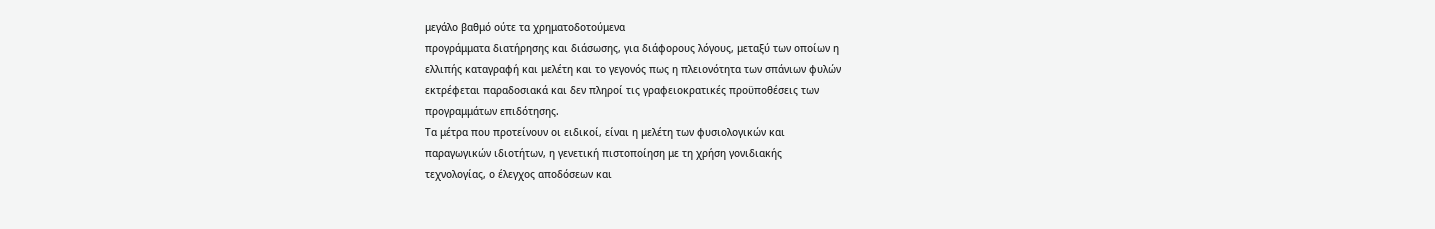μεγάλο βαθμό ούτε τα χρηματοδοτούμενα
προγράμματα διατήρησης και διάσωσης, για διάφορους λόγους, μεταξύ των οποίων η
ελλιπής καταγραφή και μελέτη και το γεγονός πως η πλειονότητα των σπάνιων φυλών
εκτρέφεται παραδοσιακά και δεν πληροί τις γραφειοκρατικές προϋποθέσεις των
προγραμμάτων επιδότησης.
Τα μέτρα που προτείνουν οι ειδικοί, είναι η μελέτη των φυσιολογικών και
παραγωγικών ιδιοτήτων, η γενετική πιστοποίηση με τη χρήση γονιδιακής
τεχνολογίας, ο έλεγχος αποδόσεων και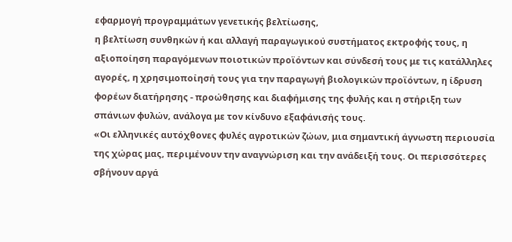εφαρμογή προγραμμάτων γενετικής βελτίωσης,
η βελτίωση συνθηκών ή και αλλαγή παραγωγικού συστήματος εκτροφής τους, η
αξιοποίηση παραγόμενων ποιοτικών προϊόντων και σύνδεσή τους με τις κατάλληλες
αγορές, η χρησιμοποίησή τους για την παραγωγή βιολογικών προϊόντων, η ίδρυση
φορέων διατήρησης - προώθησης και διαφήμισης της φυλής και η στήριξη των
σπάνιων φυλών, ανάλογα με τον κίνδυνο εξαφάνισής τους.
«Οι ελληνικές αυτόχθονες φυλές αγροτικών ζώων, μια σημαντική άγνωστη περιουσία
της χώρας μας, περιμένουν την αναγνώριση και την ανάδειξή τους. Οι περισσότερες
σβήνουν αργά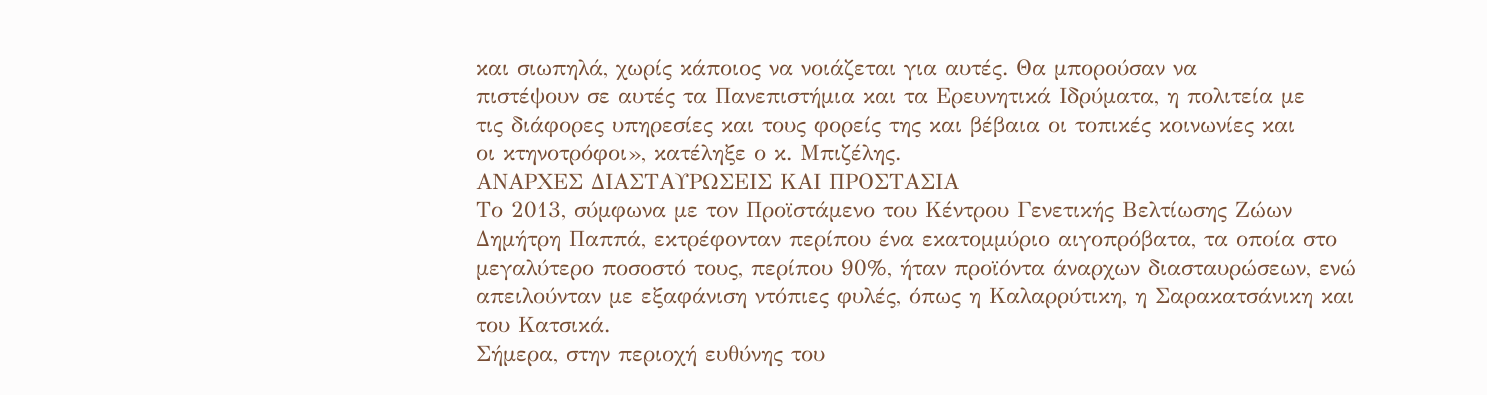και σιωπηλά, χωρίς κάποιος να νοιάζεται για αυτές. Θα μπορούσαν να
πιστέψουν σε αυτές τα Πανεπιστήμια και τα Ερευνητικά Ιδρύματα, η πολιτεία με
τις διάφορες υπηρεσίες και τους φορείς της και βέβαια οι τοπικές κοινωνίες και
οι κτηνοτρόφοι», κατέληξε ο κ. Μπιζέλης.
ΑΝΑΡΧΕΣ ΔΙΑΣΤΑΥΡΩΣΕΙΣ ΚΑΙ ΠΡΟΣΤΑΣΙΑ
Το 2013, σύμφωνα με τον Προϊστάμενο του Κέντρου Γενετικής Βελτίωσης Ζώων
Δημήτρη Παππά, εκτρέφονταν περίπου ένα εκατομμύριο αιγοπρόβατα, τα οποία στο
μεγαλύτερο ποσοστό τους, περίπου 90%, ήταν προϊόντα άναρχων διασταυρώσεων, ενώ
απειλούνταν με εξαφάνιση ντόπιες φυλές, όπως η Καλαρρύτικη, η Σαρακατσάνικη και
του Κατσικά.
Σήμερα, στην περιοχή ευθύνης του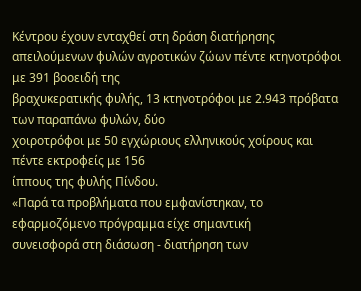Κέντρου έχουν ενταχθεί στη δράση διατήρησης
απειλούμενων φυλών αγροτικών ζώων πέντε κτηνοτρόφοι με 391 βοοειδή της
βραχυκερατικής φυλής, 13 κτηνοτρόφοι με 2.943 πρόβατα των παραπάνω φυλών, δύο
χοιροτρόφοι με 50 εγχώριους ελληνικούς χοίρους και πέντε εκτροφείς με 156
ίππους της φυλής Πίνδου.
«Παρά τα προβλήματα που εμφανίστηκαν, το εφαρμοζόμενο πρόγραμμα είχε σημαντική
συνεισφορά στη διάσωση - διατήρηση των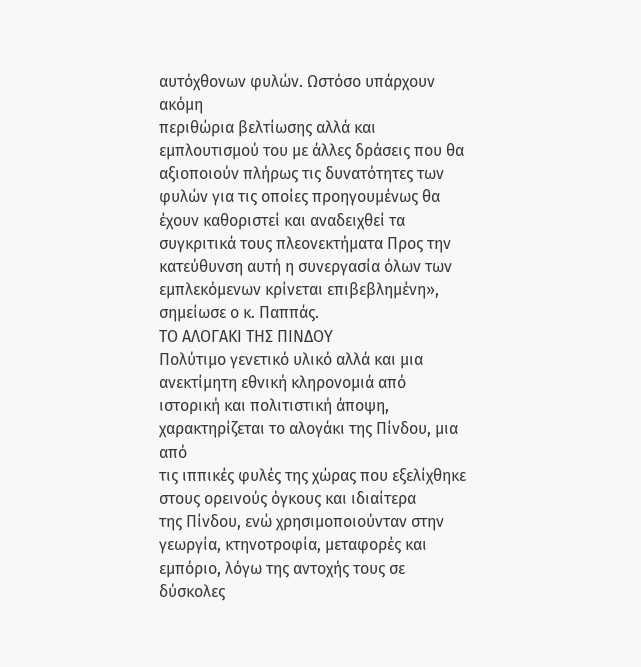αυτόχθονων φυλών. Ωστόσο υπάρχουν ακόμη
περιθώρια βελτίωσης αλλά και εμπλουτισμού του με άλλες δράσεις που θα
αξιοποιούν πλήρως τις δυνατότητες των φυλών για τις οποίες προηγουμένως θα
έχουν καθοριστεί και αναδειχθεί τα συγκριτικά τους πλεονεκτήματα Προς την
κατεύθυνση αυτή η συνεργασία όλων των εμπλεκόμενων κρίνεται επιβεβλημένη»,
σημείωσε ο κ. Παππάς.
ΤΟ ΑΛΟΓΑΚΙ ΤΗΣ ΠΙΝΔΟΥ
Πολύτιμο γενετικό υλικό αλλά και μια ανεκτίμητη εθνική κληρονομιά από
ιστορική και πολιτιστική άποψη, χαρακτηρίζεται το αλογάκι της Πίνδου, μια από
τις ιππικές φυλές της χώρας που εξελίχθηκε στους ορεινούς όγκους και ιδιαίτερα
της Πίνδου, ενώ χρησιμοποιούνταν στην γεωργία, κτηνοτροφία, μεταφορές και
εμπόριο, λόγω της αντοχής τους σε δύσκολες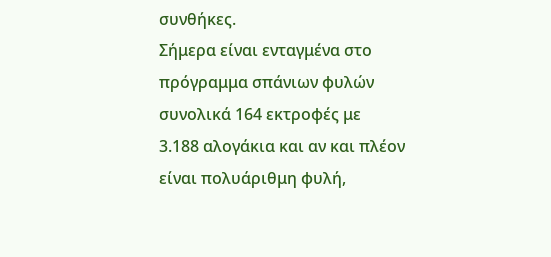συνθήκες.
Σήμερα είναι ενταγμένα στο πρόγραμμα σπάνιων φυλών συνολικά 164 εκτροφές με
3.188 αλογάκια και αν και πλέον είναι πολυάριθμη φυλή,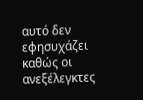αυτό δεν εφησυχάζει
καθώς οι ανεξέλεγκτες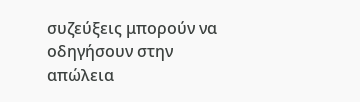συζεύξεις μπορούν να οδηγήσουν στην απώλεια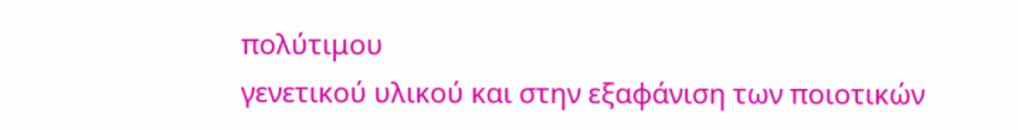πολύτιμου
γενετικού υλικού και στην εξαφάνιση των ποιοτικών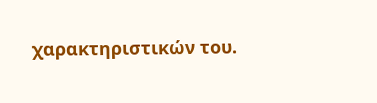χαρακτηριστικών του.